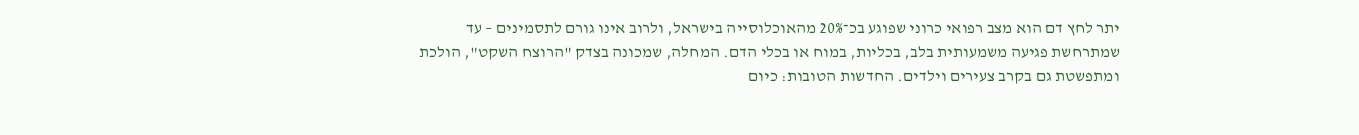יתר לחץ דם הוא מצב רפואי כרוני שפוגע בכ־20% מהאוכלוסייה בישראל, ולרוב אינו גורם לתסמינים – עד שמתרחשת פגיעה משמעותית בלב, בכליות, במוח או בכלי הדם. המחלה, שמכונה בצדק "הרוצח השקט", הולכת ומתפשטת גם בקרב צעירים וילדים. החדשות הטובות: כיום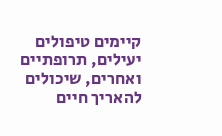קיימים טיפולים יעילים, תרופתיים ואחרים, שיכולים להאריך חיים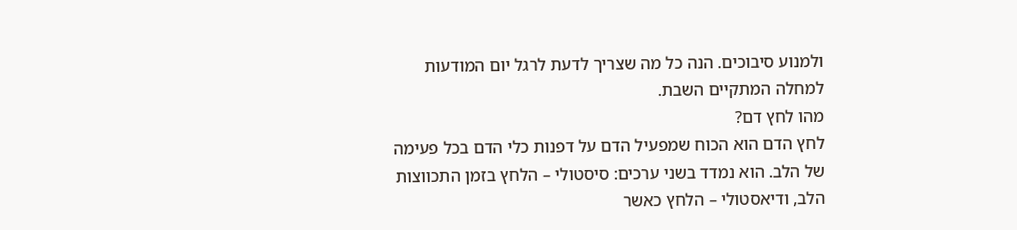ולמנוע סיבוכים. הנה כל מה שצריך לדעת לרגל יום המודעות למחלה המתקיים השבת.
מהו לחץ דם?
לחץ הדם הוא הכוח שמפעיל הדם על דפנות כלי הדם בכל פעימה של הלב. הוא נמדד בשני ערכים: סיסטולי – הלחץ בזמן התכווצות הלב, ודיאסטולי – הלחץ כאשר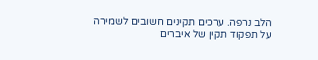הלב נרפה. ערכים תקינים חשובים לשמירה על תפקוד תקין של איברים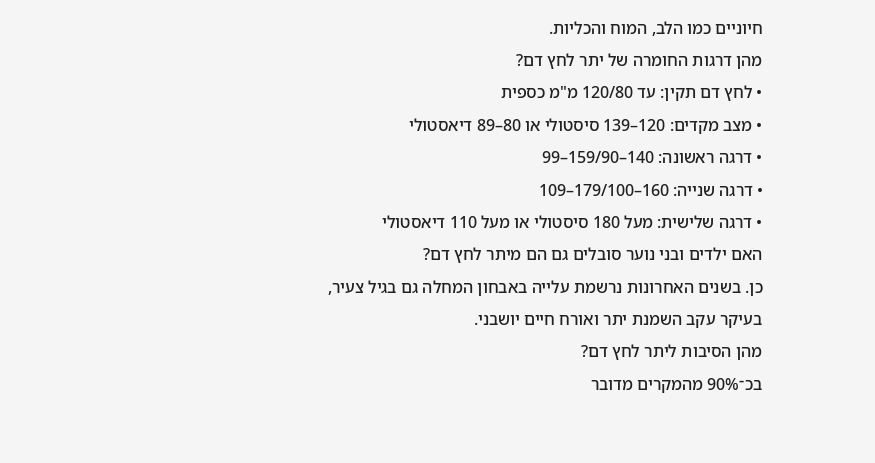חיוניים כמו הלב, המוח והכליות.
מהן דרגות החומרה של יתר לחץ דם?
• לחץ דם תקין: עד 120/80 מ"מ כספית
• מצב מקדים: 120–139 סיסטולי או 80–89 דיאסטולי
• דרגה ראשונה: 140–159/90–99
• דרגה שנייה: 160–179/100–109
• דרגה שלישית: מעל 180 סיסטולי או מעל 110 דיאסטולי
האם ילדים ובני נוער סובלים גם הם מיתר לחץ דם?
כן. בשנים האחרונות נרשמת עלייה באבחון המחלה גם בגיל צעיר, בעיקר עקב השמנת יתר ואורח חיים יושבני.
מהן הסיבות ליתר לחץ דם?
בכ־90% מהמקרים מדובר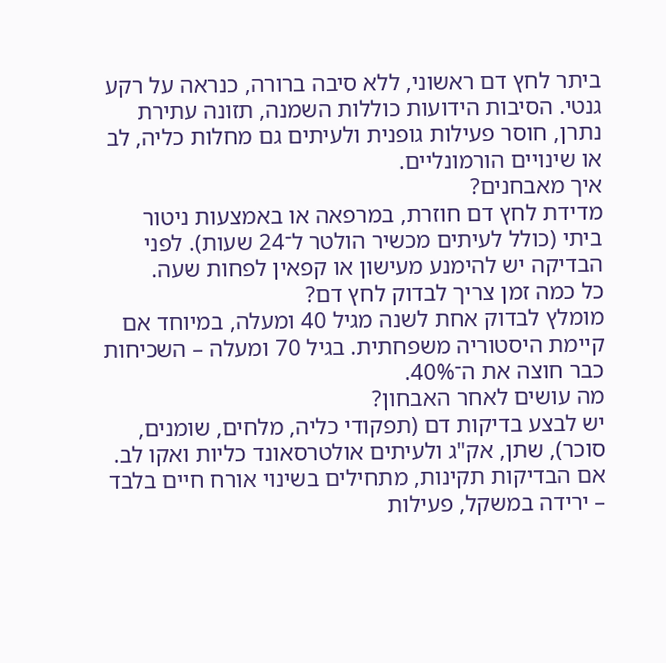ביתר לחץ דם ראשוני, ללא סיבה ברורה, כנראה על רקע גנטי. הסיבות הידועות כוללות השמנה, תזונה עתירת נתרן, חוסר פעילות גופנית ולעיתים גם מחלות כליה, לב או שינויים הורמונליים.
איך מאבחנים?
מדידת לחץ דם חוזרת, במרפאה או באמצעות ניטור ביתי (כולל לעיתים מכשיר הולטר ל־24 שעות). לפני הבדיקה יש להימנע מעישון או קפאין לפחות שעה.
כל כמה זמן צריך לבדוק לחץ דם?
מומלץ לבדוק אחת לשנה מגיל 40 ומעלה, במיוחד אם קיימת היסטוריה משפחתית. בגיל 70 ומעלה – השכיחות כבר חוצה את ה־40%.
מה עושים לאחר האבחון?
יש לבצע בדיקות דם (תפקודי כליה, מלחים, שומנים, סוכר), שתן, אק"ג ולעיתים אולטרסאונד כליות ואקו לב. אם הבדיקות תקינות, מתחילים בשינוי אורח חיים בלבד – ירידה במשקל, פעילות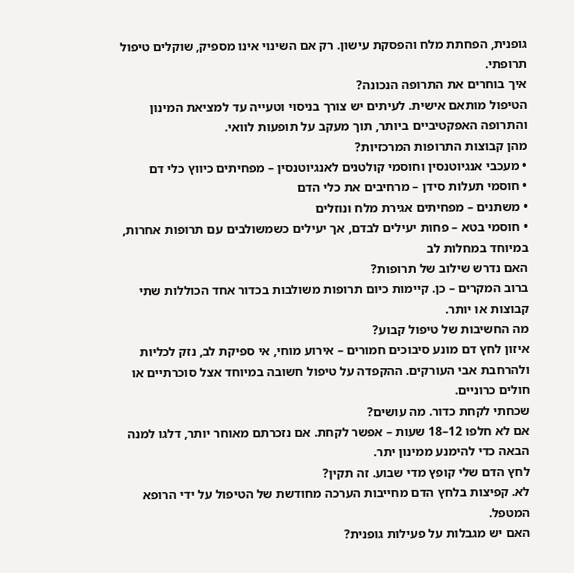גופנית, הפחתת מלח והפסקת עישון. רק אם השינוי אינו מספיק, שוקלים טיפול תרופתי.
איך בוחרים את התרופה הנכונה?
הטיפול מותאם אישית. לעיתים יש צורך בניסוי וטעייה עד למציאת המינון והתרופה האפקטיביים ביותר, תוך מעקב על תופעות לוואי.
מהן קבוצות התרופות המרכזיות?
• מעכבי אנגיוטנסין וחוסמי קולטנים לאנגיוטנסין – מפחיתים כיווץ כלי דם
• חוסמי תעלות סידן – מרחיבים את כלי הדם
• משתנים – מפחיתים אגירת מלח ונוזלים
• חוסמי בטא – פחות יעילים לבדם, אך יעילים כשמשולבים עם תרופות אחרות, במיוחד במחלות לב
האם נדרש שילוב של תרופות?
ברוב המקרים – כן. קיימות כיום תרופות משולבות בכדור אחד הכוללות שתי קבוצות או יותר.
מה החשיבות של טיפול קבוע?
איזון לחץ דם מונע סיבוכים חמורים – אירוע מוחי, אי ספיקת לב, נזק לכליות ולהרחבת אבי העורקים. ההקפדה על טיפול חשובה במיוחד אצל סוכרתיים או חולים כרוניים.
שכחתי לקחת כדור. מה עושים?
אם לא חלפו 12–18 שעות – אפשר לקחת. אם נזכרתם מאוחר יותר, דלגו למנה הבאה כדי להימנע ממינון יתר.
לחץ הדם שלי קופץ מדי שבוע. זה תקין?
לא. קפיצות בלחץ הדם מחייבות הערכה מחודשת של הטיפול על ידי הרופא המטפל.
האם יש מגבלות על פעילות גופנית?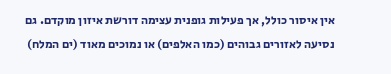אין איסור כולל, אך פעילות גופנית עצימה דורשת איזון מוקדם. גם נסיעה לאזורים גבוהים (כמו האלפים) או נמוכים מאוד (ים המלח)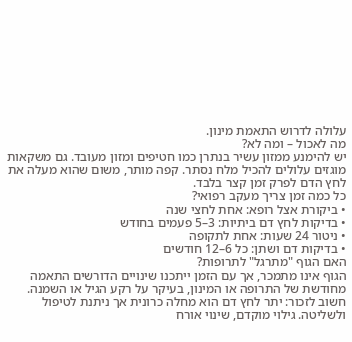עלולה לדרוש התאמת מינון.
מה לאכול – ומה לא?
יש להימנע ממזון עשיר בנתרן כמו חטיפים ומזון מעובד. גם משקאות מוגזים עלולים להכיל מלח נסתר. קפה מותר, משום שהוא מעלה את לחץ הדם לפרק זמן קצר בלבד.
כל כמה זמן צריך מעקב רפואי?
• ביקורת אצל רופא: אחת לחצי שנה
• בדיקות לחץ דם ביתיות: 3–5 פעמים בחודש
• ניטור 24 שעות: אחת לתקופה
• בדיקות דם ושתן: כל 6–12 חודשים
האם הגוף "מתרגל" לתרופות?
הגוף אינו מתמכר, אך עם הזמן ייתכנו שינויים הדורשים התאמה מחודשת של התרופה או המינון, בעיקר על רקע הגיל או השמנה.
חשוב לזכור: יתר לחץ דם הוא מחלה כרונית אך ניתנת לטיפול ולשליטה. גילוי מוקדם, שינוי אורח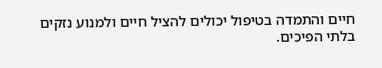חיים והתמדה בטיפול יכולים להציל חיים ולמנוע נזקים בלתי הפיכים.